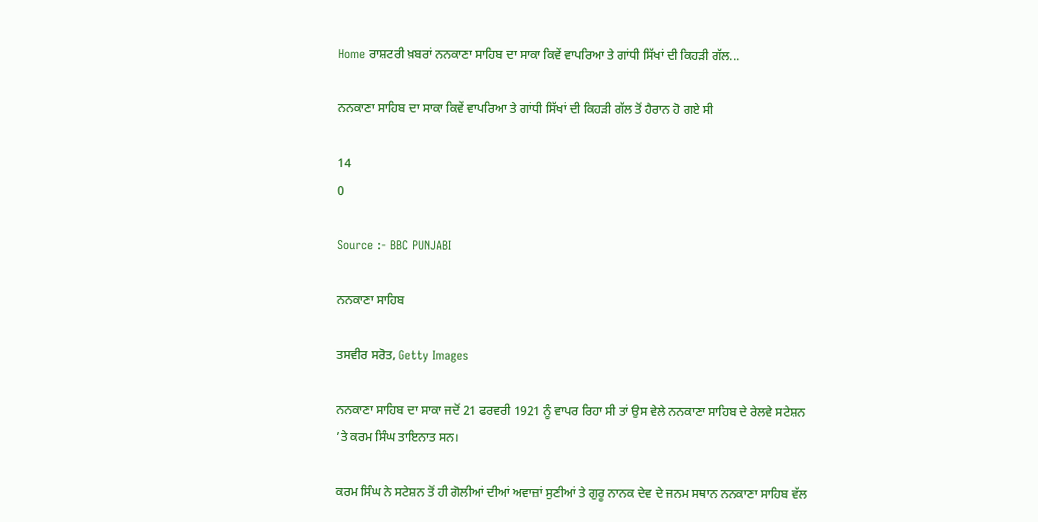Home ਰਾਸ਼ਟਰੀ ਖ਼ਬਰਾਂ ਨਨਕਾਣਾ ਸਾਹਿਬ ਦਾ ਸਾਕਾ ਕਿਵੇਂ ਵਾਪਰਿਆ ਤੇ ਗਾਂਧੀ ਸਿੱਖਾਂ ਦੀ ਕਿਹੜੀ ਗੱਲ...

ਨਨਕਾਣਾ ਸਾਹਿਬ ਦਾ ਸਾਕਾ ਕਿਵੇਂ ਵਾਪਰਿਆ ਤੇ ਗਾਂਧੀ ਸਿੱਖਾਂ ਦੀ ਕਿਹੜੀ ਗੱਲ ਤੋਂ ਹੈਰਾਨ ਹੋ ਗਏ ਸੀ

14
0

Source :- BBC PUNJABI

ਨਨਕਾਣਾ ਸਾਹਿਬ

ਤਸਵੀਰ ਸਰੋਤ, Getty Images

ਨਨਕਾਣਾ ਸਾਹਿਬ ਦਾ ਸਾਕਾ ਜਦੋਂ 21 ਫਰਵਰੀ 1921 ਨੂੰ ਵਾਪਰ ਰਿਹਾ ਸੀ ਤਾਂ ਉਸ ਵੇਲੇ ਨਨਕਾਣਾ ਸਾਹਿਬ ਦੇ ਰੇਲਵੇ ਸਟੇਸ਼ਨ ’ਤੇ ਕਰਮ ਸਿੰਘ ਤਾਇਨਾਤ ਸਨ।

ਕਰਮ ਸਿੰਘ ਨੇ ਸਟੇਸ਼ਨ ਤੋਂ ਹੀ ਗੋਲੀਆਂ ਦੀਆਂ ਅਵਾਜ਼ਾਂ ਸੁਣੀਆਂ ਤੇ ਗੁਰੂ ਨਾਨਕ ਦੇਵ ਦੇ ਜਨਮ ਸਥਾਨ ਨਨਕਾਣਾ ਸਾਹਿਬ ਵੱਲ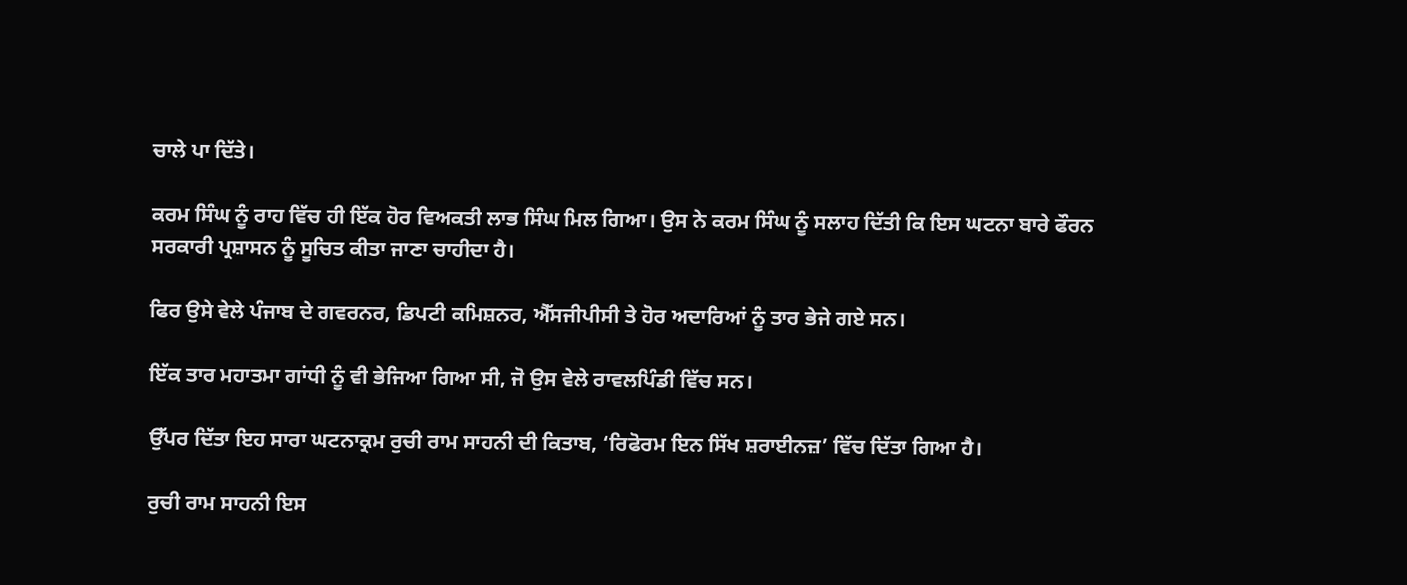ਚਾਲੇ ਪਾ ਦਿੱਤੇ।

ਕਰਮ ਸਿੰਘ ਨੂੰ ਰਾਹ ਵਿੱਚ ਹੀ ਇੱਕ ਹੋਰ ਵਿਅਕਤੀ ਲਾਭ ਸਿੰਘ ਮਿਲ ਗਿਆ। ਉਸ ਨੇ ਕਰਮ ਸਿੰਘ ਨੂੰ ਸਲਾਹ ਦਿੱਤੀ ਕਿ ਇਸ ਘਟਨਾ ਬਾਰੇ ਫੌਰਨ ਸਰਕਾਰੀ ਪ੍ਰਸ਼ਾਸਨ ਨੂੰ ਸੂਚਿਤ ਕੀਤਾ ਜਾਣਾ ਚਾਹੀਦਾ ਹੈ।

ਫਿਰ ਉਸੇ ਵੇਲੇ ਪੰਜਾਬ ਦੇ ਗਵਰਨਰ, ਡਿਪਟੀ ਕਮਿਸ਼ਨਰ, ਐੱਸਜੀਪੀਸੀ ਤੇ ਹੋਰ ਅਦਾਰਿਆਂ ਨੂੰ ਤਾਰ ਭੇਜੇ ਗਏ ਸਨ।

ਇੱਕ ਤਾਰ ਮਹਾਤਮਾ ਗਾਂਧੀ ਨੂੰ ਵੀ ਭੇਜਿਆ ਗਿਆ ਸੀ, ਜੋ ਉਸ ਵੇਲੇ ਰਾਵਲਪਿੰਡੀ ਵਿੱਚ ਸਨ।

ਉੱਪਰ ਦਿੱਤਾ ਇਹ ਸਾਰਾ ਘਟਨਾਕ੍ਰਮ ਰੁਚੀ ਰਾਮ ਸਾਹਨੀ ਦੀ ਕਿਤਾਬ, ‘ਰਿਫੋਰਮ ਇਨ ਸਿੱਖ ਸ਼ਰਾਈਨਜ਼’ ਵਿੱਚ ਦਿੱਤਾ ਗਿਆ ਹੈ।

ਰੁਚੀ ਰਾਮ ਸਾਹਨੀ ਇਸ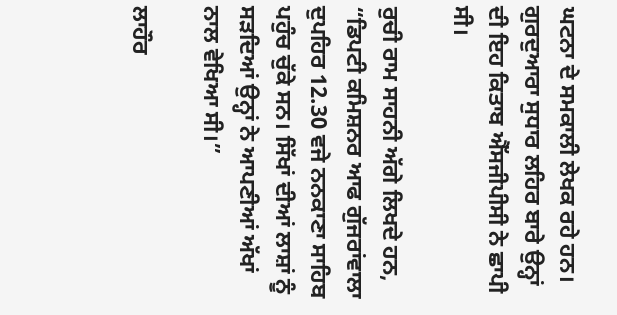ਘਟਨਾ ਦੇ ਸਮਕਾਲੀ ਲੇਖਕ ਰਹੇ ਹਨ। ਗੁਰਦੁਆਰਾ ਸੁਧਾਰ ਲਹਿਰ ਬਾਰੇ ਉਨ੍ਹਾਂ ਦੀ ਇਹ ਕਿਤਾਬ ਐੱਸਜੀਪੀਸੀ ਨੇ ਛਾਪੀ ਸੀ।

ਰੁਚੀ ਰਾਮ ਸਾਹਨੀ ਅੱਗੇ ਲਿਖਦੇ ਹਨ, “ਡਿਪਟੀ ਕਮਿਸ਼ਨਰ ਆਫ ਗੁੱਜਰਾਂਵਾਲਾ ਦੁਪਹਿਰ 12.30 ਵਜੇ ਨਨਕਾਣਾ ਸਾਹਿਬ ਪਹੁੰਚ ਚੁੱਕੇ ਸਨ। ਸਿੱਖਾਂ ਦੀਆਂ ਲਾਸ਼ਾਂ ਨੂੰ ਸੜਦਿਆਂ ਉਨ੍ਹਾਂ ਨੇ ਆਪਣੀਆਂ ਅੱਖਾਂ ਨਾਲ ਵੇਖਿਆ ਸੀ।”

ਲਾਹੌਰ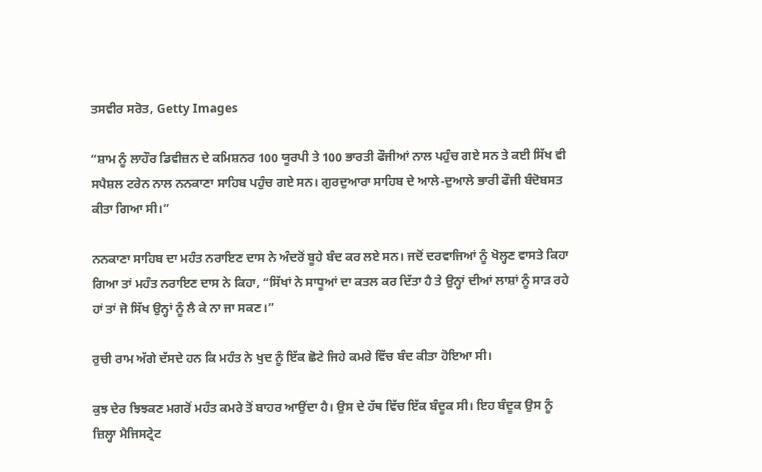ਤਸਵੀਰ ਸਰੋਤ, Getty Images

“ਸ਼ਾਮ ਨੂੰ ਲਾਹੌਰ ਡਿਵੀਜ਼ਨ ਦੇ ਕਮਿਸ਼ਨਰ 100 ਯੂਰਪੀ ਤੇ 100 ਭਾਰਤੀ ਫੌਜੀਆਂ ਨਾਲ ਪਹੁੰਚ ਗਏ ਸਨ ਤੇ ਕਈ ਸਿੱਖ ਵੀ ਸਪੈਸ਼ਲ ਟਰੇਨ ਨਾਲ ਨਨਕਾਣਾ ਸਾਹਿਬ ਪਹੁੰਚ ਗਏ ਸਨ। ਗੁਰਦੁਆਰਾ ਸਾਹਿਬ ਦੇ ਆਲੇ-ਦੁਆਲੇ ਭਾਰੀ ਫੌਜੀ ਬੰਦੋਬਸਤ ਕੀਤਾ ਗਿਆ ਸੀ।”

ਨਨਕਾਣਾ ਸਾਹਿਬ ਦਾ ਮਹੰਤ ਨਰਾਇਣ ਦਾਸ ਨੇ ਅੰਦਰੋਂ ਬੂਹੇ ਬੰਦ ਕਰ ਲਏ ਸਨ। ਜਦੋਂ ਦਰਵਾਜਿਆਂ ਨੂੰ ਖੋਲ੍ਹਣ ਵਾਸਤੇ ਕਿਹਾ ਗਿਆ ਤਾਂ ਮਹੰਤ ਨਰਾਇਣ ਦਾਸ ਨੇ ਕਿਹਾ, “ਸਿੱਖਾਂ ਨੇ ਸਾਧੂਆਂ ਦਾ ਕਤਲ ਕਰ ਦਿੱਤਾ ਹੈ ਤੇ ਉਨ੍ਹਾਂ ਦੀਆਂ ਲਾਸ਼ਾਂ ਨੂੰ ਸਾੜ ਰਹੇ ਹਾਂ ਤਾਂ ਜੋ ਸਿੱਖ ਉਨ੍ਹਾਂ ਨੂੰ ਲੈ ਕੇ ਨਾ ਜਾ ਸਕਣ।”

ਰੁਚੀ ਰਾਮ ਅੱਗੇ ਦੱਸਦੇ ਹਨ ਕਿ ਮਹੰਤ ਨੇ ਖੁਦ ਨੂੰ ਇੱਕ ਛੋਟੇ ਜਿਹੇ ਕਮਰੇ ਵਿੱਚ ਬੰਦ ਕੀਤਾ ਹੋਇਆ ਸੀ।

ਕੁਝ ਦੇਰ ਝਿਝਕਣ ਮਗਰੋਂ ਮਹੰਤ ਕਮਰੇ ਤੋਂ ਬਾਹਰ ਆਉਂਦਾ ਹੈ। ਉਸ ਦੇ ਹੱਥ ਵਿੱਚ ਇੱਕ ਬੰਦੂਕ ਸੀ। ਇਹ ਬੰਦੂਕ ਉਸ ਨੂੰ ਜ਼ਿਲ੍ਹਾ ਮੈਜਿਸਟ੍ਰੇਟ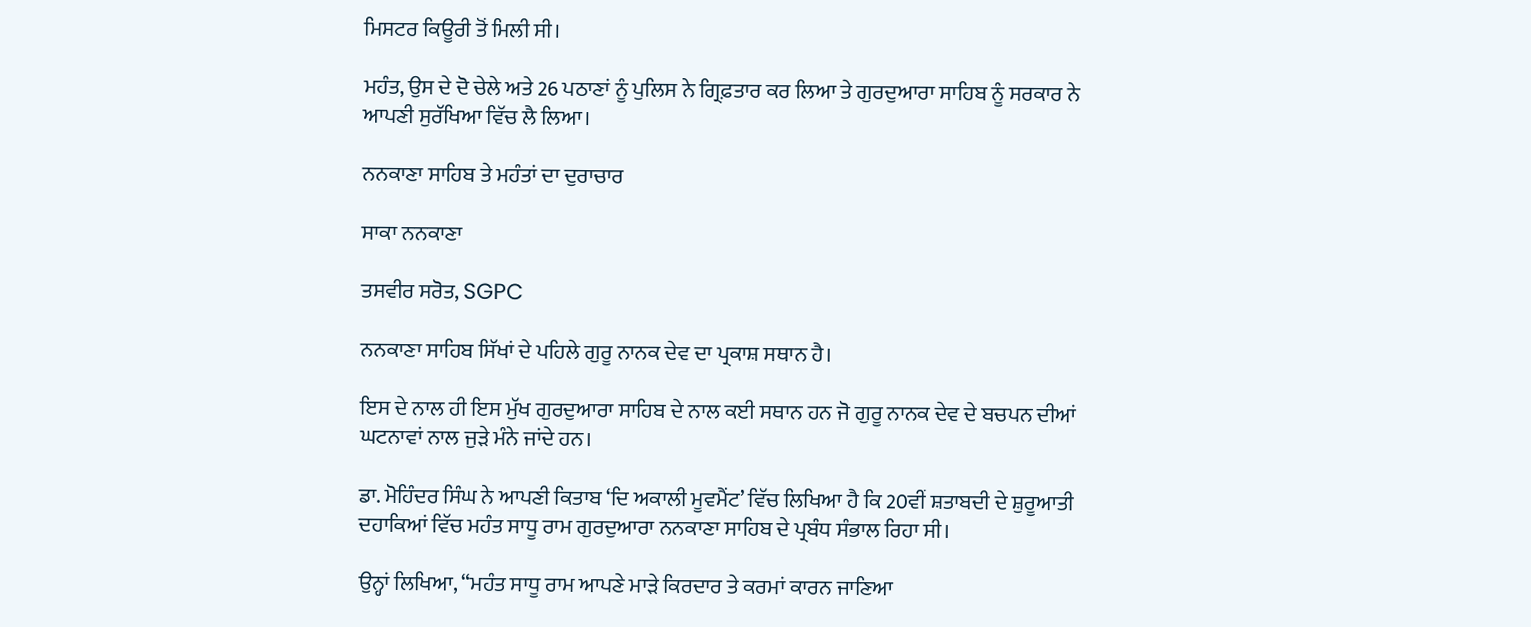ਮਿਸਟਰ ਕਿਊਰੀ ਤੋਂ ਮਿਲੀ ਸੀ।

ਮਹੰਤ, ਉਸ ਦੇ ਦੋ ਚੇਲੇ ਅਤੇ 26 ਪਠਾਣਾਂ ਨੂੰ ਪੁਲਿਸ ਨੇ ਗ੍ਰਿਫ਼ਤਾਰ ਕਰ ਲਿਆ ਤੇ ਗੁਰਦੁਆਰਾ ਸਾਹਿਬ ਨੂੰ ਸਰਕਾਰ ਨੇ ਆਪਣੀ ਸੁਰੱਖਿਆ ਵਿੱਚ ਲੈ ਲਿਆ।

ਨਨਕਾਣਾ ਸਾਹਿਬ ਤੇ ਮਹੰਤਾਂ ਦਾ ਦੁਰਾਚਾਰ

ਸਾਕਾ ਨਨਕਾਣਾ

ਤਸਵੀਰ ਸਰੋਤ, SGPC

ਨਨਕਾਣਾ ਸਾਹਿਬ ਸਿੱਖਾਂ ਦੇ ਪਹਿਲੇ ਗੁਰੂ ਨਾਨਕ ਦੇਵ ਦਾ ਪ੍ਰਕਾਸ਼ ਸਥਾਨ ਹੈ।

ਇਸ ਦੇ ਨਾਲ ਹੀ ਇਸ ਮੁੱਖ ਗੁਰਦੁਆਰਾ ਸਾਹਿਬ ਦੇ ਨਾਲ ਕਈ ਸਥਾਨ ਹਨ ਜੋ ਗੁਰੂ ਨਾਨਕ ਦੇਵ ਦੇ ਬਚਪਨ ਦੀਆਂ ਘਟਨਾਵਾਂ ਨਾਲ ਜੁੜੇ ਮੰਨੇ ਜਾਂਦੇ ਹਨ।

ਡਾ. ਮੋਹਿੰਦਰ ਸਿੰਘ ਨੇ ਆਪਣੀ ਕਿਤਾਬ ‘ਦਿ ਅਕਾਲੀ ਮੂਵਮੈਂਟ’ ਵਿੱਚ ਲਿਖਿਆ ਹੈ ਕਿ 20ਵੀਂ ਸ਼ਤਾਬਦੀ ਦੇ ਸ਼ੁਰੂਆਤੀ ਦਹਾਕਿਆਂ ਵਿੱਚ ਮਹੰਤ ਸਾਧੂ ਰਾਮ ਗੁਰਦੁਆਰਾ ਨਨਕਾਣਾ ਸਾਹਿਬ ਦੇ ਪ੍ਰਬੰਧ ਸੰਭਾਲ ਰਿਹਾ ਸੀ।

ਉਨ੍ਹਾਂ ਲਿਖਿਆ, “ਮਹੰਤ ਸਾਧੂ ਰਾਮ ਆਪਣੇ ਮਾੜੇ ਕਿਰਦਾਰ ਤੇ ਕਰਮਾਂ ਕਾਰਨ ਜਾਣਿਆ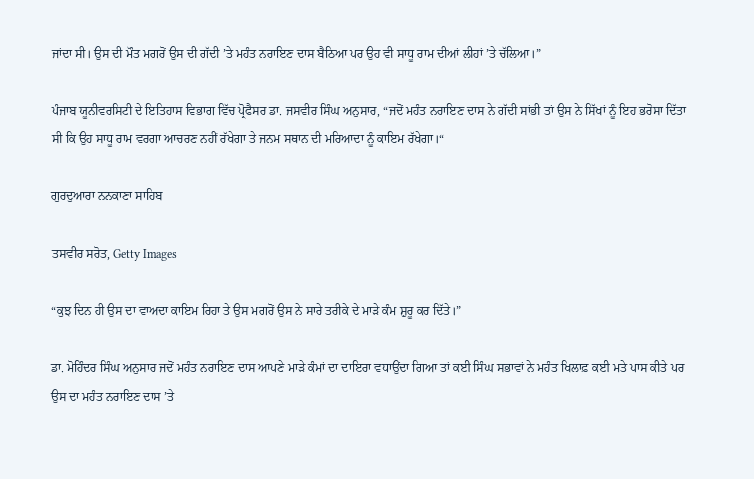ਜਾਂਦਾ ਸੀ। ਉਸ ਦੀ ਮੌਤ ਮਗਰੋਂ ਉਸ ਦੀ ਗੱਦੀ ’ਤੇ ਮਹੰਤ ਨਰਾਇਣ ਦਾਸ ਬੈਠਿਆ ਪਰ ਉਹ ਵੀ ਸਾਧੂ ਰਾਮ ਦੀਆਂ ਲੀਹਾਂ ’ਤੇ ਚੱਲਿਆ।”

ਪੰਜਾਬ ਯੂਨੀਵਰਸਿਟੀ ਦੇ ਇਤਿਹਾਸ ਵਿਭਾਗ ਵਿੱਚ ਪ੍ਰੋਫੈਸਰ ਡਾ. ਜਸਵੀਰ ਸਿੰਘ ਅਨੁਸਾਰ, “ਜਦੋਂ ਮਹੰਤ ਨਰਾਇਣ ਦਾਸ ਨੇ ਗੱਦੀ ਸਾਂਭੀ ਤਾਂ ਉਸ ਨੇ ਸਿੱਖਾਂ ਨੂੰ ਇਹ ਭਰੋਸਾ ਦਿੱਤਾ ਸੀ ਕਿ ਉਹ ਸਾਧੂ ਰਾਮ ਵਰਗਾ ਆਚਰਣ ਨਹੀਂ ਰੱਖੇਗਾ ਤੇ ਜਨਮ ਸਥਾਨ ਦੀ ਮਰਿਆਦਾ ਨੂੰ ਕਾਇਮ ਰੱਖੇਗਾ।“

ਗੁਰਦੁਆਰਾ ਨਨਕਾਣਾ ਸਾਹਿਬ

ਤਸਵੀਰ ਸਰੋਤ, Getty Images

“ਕੁਝ ਦਿਨ ਹੀ ਉਸ ਦਾ ਵਾਅਦਾ ਕਾਇਮ ਰਿਹਾ ਤੇ ਉਸ ਮਗਰੋਂ ਉਸ ਨੇ ਸਾਰੇ ਤਰੀਕੇ ਦੇ ਮਾੜੇ ਕੰਮ ਸ਼ੁਰੂ ਕਰ ਦਿੱਤੇ।”

ਡਾ. ਮੋਹਿੰਦਰ ਸਿੰਘ ਅਨੁਸਾਰ ਜਦੋਂ ਮਹੰਤ ਨਰਾਇਣ ਦਾਸ ਆਪਣੇ ਮਾੜੇ ਕੰਮਾਂ ਦਾ ਦਾਇਰਾ ਵਧਾਉਂਦਾ ਗਿਆ ਤਾਂ ਕਈ ਸਿੰਘ ਸਭਾਵਾਂ ਨੇ ਮਹੰਤ ਖਿਲਾਫ਼ ਕਈ ਮਤੇ ਪਾਸ ਕੀਤੇ ਪਰ ਉਸ ਦਾ ਮਹੰਤ ਨਰਾਇਣ ਦਾਸ ’ਤੇ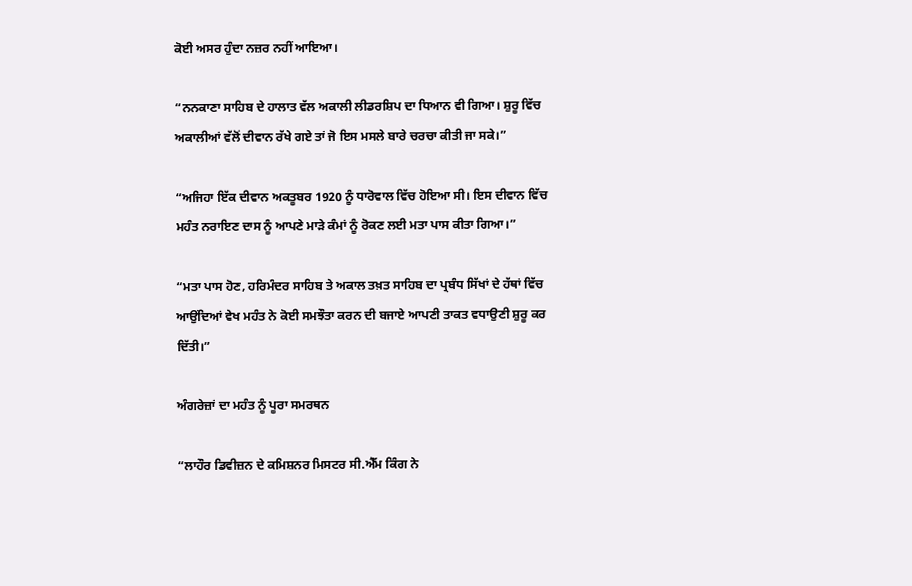ਕੋਈ ਅਸਰ ਹੁੰਦਾ ਨਜ਼ਰ ਨਹੀਂ ਆਇਆ।

“ਨਨਕਾਣਾ ਸਾਹਿਬ ਦੇ ਹਾਲਾਤ ਵੱਲ ਅਕਾਲੀ ਲੀਡਰਸ਼ਿਪ ਦਾ ਧਿਆਨ ਵੀ ਗਿਆ। ਸ਼ੁਰੂ ਵਿੱਚ ਅਕਾਲੀਆਂ ਵੱਲੋਂ ਦੀਵਾਨ ਰੱਖੇ ਗਏ ਤਾਂ ਜੋ ਇਸ ਮਸਲੇ ਬਾਰੇ ਚਰਚਾ ਕੀਤੀ ਜਾ ਸਕੇ।”

“ਅਜਿਹਾ ਇੱਕ ਦੀਵਾਨ ਅਕਤੂਬਰ 1920 ਨੂੰ ਧਾਰੋਵਾਲ ਵਿੱਚ ਹੋਇਆ ਸੀ। ਇਸ ਦੀਵਾਨ ਵਿੱਚ ਮਹੰਤ ਨਰਾਇਣ ਦਾਸ ਨੂੰ ਆਪਣੇ ਮਾੜੇ ਕੰਮਾਂ ਨੂੰ ਰੋਕਣ ਲਈ ਮਤਾ ਪਾਸ ਕੀਤਾ ਗਿਆ।”

“ਮਤਾ ਪਾਸ ਹੋਣ, ਹਰਿਮੰਦਰ ਸਾਹਿਬ ਤੇ ਅਕਾਲ ਤਖ਼ਤ ਸਾਹਿਬ ਦਾ ਪ੍ਰਬੰਧ ਸਿੱਖਾਂ ਦੇ ਹੱਥਾਂ ਵਿੱਚ ਆਉਂਦਿਆਂ ਵੇਖ ਮਹੰਤ ਨੇ ਕੋਈ ਸਮਝੌਤਾ ਕਰਨ ਦੀ ਬਜਾਏ ਆਪਣੀ ਤਾਕਤ ਵਧਾਉਣੀ ਸ਼ੁਰੂ ਕਰ ਦਿੱਤੀ।”

ਅੰਗਰੇਜ਼ਾਂ ਦਾ ਮਹੰਤ ਨੂੰ ਪੂਰਾ ਸਮਰਥਨ

“ਲਾਹੌਰ ਡਿਵੀਜ਼ਨ ਦੇ ਕਮਿਸ਼ਨਰ ਮਿਸਟਰ ਸੀ.ਐੱਮ ਕਿੰਗ ਨੇ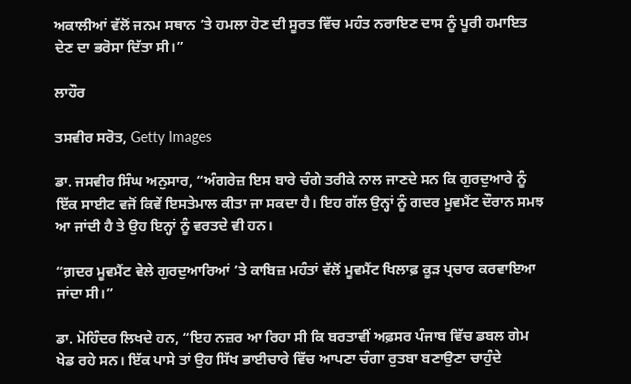ਅਕਾਲੀਆਂ ਵੱਲੋਂ ਜਨਮ ਸਥਾਨ ’ਤੇ ਹਮਲਾ ਹੋਣ ਦੀ ਸੂਰਤ ਵਿੱਚ ਮਹੰਤ ਨਰਾਇਣ ਦਾਸ ਨੂੰ ਪੂਰੀ ਹਮਾਇਤ ਦੇਣ ਦਾ ਭਰੋਸਾ ਦਿੱਤਾ ਸੀ।”

ਲਾਹੌਰ

ਤਸਵੀਰ ਸਰੋਤ, Getty Images

ਡਾ. ਜਸਵੀਰ ਸਿੰਘ ਅਨੁਸਾਰ, “ਅੰਗਰੇਜ਼ ਇਸ ਬਾਰੇ ਚੰਗੇ ਤਰੀਕੇ ਨਾਲ ਜਾਣਦੇ ਸਨ ਕਿ ਗੁਰਦੁਆਰੇ ਨੂੰ ਇੱਕ ਸਾਈਟ ਵਜੋਂ ਕਿਵੇਂ ਇਸਤੇਮਾਲ ਕੀਤਾ ਜਾ ਸਕਦਾ ਹੈ। ਇਹ ਗੱਲ ਉਨ੍ਹਾਂ ਨੂੰ ਗਦਰ ਮੂਵਮੈਂਟ ਦੌਰਾਨ ਸਮਝ ਆ ਜਾਂਦੀ ਹੈ ਤੇ ਉਹ ਇਨ੍ਹਾਂ ਨੂੰ ਵਰਤਦੇ ਵੀ ਹਨ।

“ਗ਼ਦਰ ਮੂਵਮੈਂਟ ਵੇਲੇ ਗੁਰਦੁਆਰਿਆਂ ’ਤੇ ਕਾਬਿਜ਼ ਮਹੰਤਾਂ ਵੱਲੋਂ ਮੂਵਮੈਂਟ ਖਿਲਾਫ਼ ਕੂੜ ਪ੍ਰਚਾਰ ਕਰਵਾਇਆ ਜਾਂਦਾ ਸੀ।”

ਡਾ. ਮੋਹਿੰਦਰ ਲਿਖਦੇ ਹਨ, “ਇਹ ਨਜ਼ਰ ਆ ਰਿਹਾ ਸੀ ਕਿ ਬਰਤਾਵੀਂ ਅਫ਼ਸਰ ਪੰਜਾਬ ਵਿੱਚ ਡਬਲ ਗੇਮ ਖੇਡ ਰਹੇ ਸਨ। ਇੱਕ ਪਾਸੇ ਤਾਂ ਉਹ ਸਿੱਖ ਭਾਈਚਾਰੇ ਵਿੱਚ ਆਪਣਾ ਚੰਗਾ ਰੁਤਬਾ ਬਣਾਉਣਾ ਚਾਹੁੰਦੇ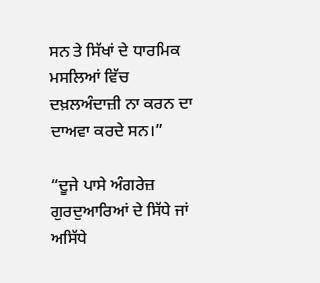ਸਨ ਤੇ ਸਿੱਖਾਂ ਦੇ ਧਾਰਮਿਕ ਮਸਲਿਆਂ ਵਿੱਚ ਦਖ਼ਲਅੰਦਾਜ਼ੀ ਨਾ ਕਰਨ ਦਾ ਦਾਅਵਾ ਕਰਦੇ ਸਨ।”

“ਦੂਜੇ ਪਾਸੇ ਅੰਗਰੇਜ਼ ਗੁਰਦੁਆਰਿਆਂ ਦੇ ਸਿੱਧੇ ਜਾਂ ਅਸਿੱਧੇ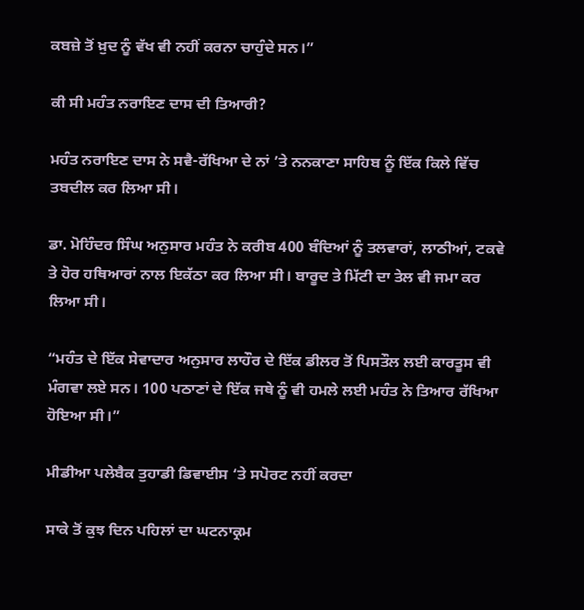ਕਬਜ਼ੇ ਤੋਂ ਖ਼ੁਦ ਨੂੰ ਵੱਖ ਵੀ ਨਹੀਂ ਕਰਨਾ ਚਾਹੁੰਦੇ ਸਨ।”

ਕੀ ਸੀ ਮਹੰਤ ਨਰਾਇਣ ਦਾਸ ਦੀ ਤਿਆਰੀ?

ਮਹੰਤ ਨਰਾਇਣ ਦਾਸ ਨੇ ਸਵੈ-ਰੱਖਿਆ ਦੇ ਨਾਂ ’ਤੇ ਨਨਕਾਣਾ ਸਾਹਿਬ ਨੂੰ ਇੱਕ ਕਿਲੇ ਵਿੱਚ ਤਬਦੀਲ ਕਰ ਲਿਆ ਸੀ।

ਡਾ. ਮੋਹਿੰਦਰ ਸਿੰਘ ਅਨੁਸਾਰ ਮਹੰਤ ਨੇ ਕਰੀਬ 400 ਬੰਦਿਆਂ ਨੂੰ ਤਲਵਾਰਾਂ, ਲਾਠੀਆਂ, ਟਕਵੇ ਤੇ ਹੋਰ ਹਥਿਆਰਾਂ ਨਾਲ ਇਕੱਠਾ ਕਰ ਲਿਆ ਸੀ। ਬਾਰੂਦ ਤੇ ਮਿੱਟੀ ਦਾ ਤੇਲ ਵੀ ਜਮਾ ਕਰ ਲਿਆ ਸੀ।

“ਮਹੰਤ ਦੇ ਇੱਕ ਸੇਵਾਦਾਰ ਅਨੁਸਾਰ ਲਾਹੌਰ ਦੇ ਇੱਕ ਡੀਲਰ ਤੋਂ ਪਿਸਤੌਲ ਲਈ ਕਾਰਤੂਸ ਵੀ ਮੰਗਵਾ ਲਏ ਸਨ। 100 ਪਠਾਣਾਂ ਦੇ ਇੱਕ ਜਥੇ ਨੂੰ ਵੀ ਹਮਲੇ ਲਈ ਮਹੰਤ ਨੇ ਤਿਆਰ ਰੱਖਿਆ ਹੋਇਆ ਸੀ।”

ਮੀਡੀਆ ਪਲੇਬੈਕ ਤੁਹਾਡੀ ਡਿਵਾਈਸ ‘ਤੇ ਸਪੋਰਟ ਨਹੀਂ ਕਰਦਾ

ਸਾਕੇ ਤੋਂ ਕੁਝ ਦਿਨ ਪਹਿਲਾਂ ਦਾ ਘਟਨਾਕ੍ਰਮ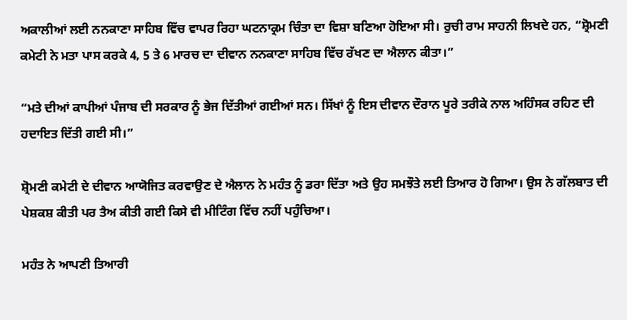ਅਕਾਲੀਆਂ ਲਈ ਨਨਕਾਣਾ ਸਾਹਿਬ ਵਿੱਚ ਵਾਪਰ ਰਿਹਾ ਘਟਨਾਕ੍ਰਮ ਚਿੰਤਾ ਦਾ ਵਿਸ਼ਾ ਬਣਿਆ ਹੋਇਆ ਸੀ। ਰੁਚੀ ਰਾਮ ਸਾਹਨੀ ਲਿਖਦੇ ਹਨ, “ਸ਼੍ਰੋਮਣੀ ਕਮੇਟੀ ਨੇ ਮਤਾ ਪਾਸ ਕਰਕੇ 4, 5 ਤੇ 6 ਮਾਰਚ ਦਾ ਦੀਵਾਨ ਨਨਕਾਣਾ ਸਾਹਿਬ ਵਿੱਚ ਰੱਖਣ ਦਾ ਐਲਾਨ ਕੀਤਾ।”

“ਮਤੇ ਦੀਆਂ ਕਾਪੀਆਂ ਪੰਜਾਬ ਦੀ ਸਰਕਾਰ ਨੂੰ ਭੇਜ ਦਿੱਤੀਆਂ ਗਈਆਂ ਸਨ। ਸਿੱਖਾਂ ਨੂੰ ਇਸ ਦੀਵਾਨ ਦੌਰਾਨ ਪੂਰੇ ਤਰੀਕੇ ਨਾਲ ਅਹਿੰਸਕ ਰਹਿਣ ਦੀ ਹਦਾਇਤ ਦਿੱਤੀ ਗਈ ਸੀ।”

ਸ਼੍ਰੋਮਣੀ ਕਮੇਟੀ ਦੇ ਦੀਵਾਨ ਆਯੋਜਿਤ ਕਰਵਾਉਣ ਦੇ ਐਲਾਨ ਨੇ ਮਹੰਤ ਨੂੰ ਡਰਾ ਦਿੱਤਾ ਅਤੇ ਉਹ ਸਮਝੌਤੇ ਲਈ ਤਿਆਰ ਹੋ ਗਿਆ। ਉਸ ਨੇ ਗੱਲਬਾਤ ਦੀ ਪੇਸ਼ਕਸ਼ ਕੀਤੀ ਪਰ ਤੈਅ ਕੀਤੀ ਗਈ ਕਿਸੇ ਵੀ ਮੀਟਿੰਗ ਵਿੱਚ ਨਹੀਂ ਪਹੁੰਚਿਆ।

ਮਹੰਤ ਨੇ ਆਪਣੀ ਤਿਆਰੀ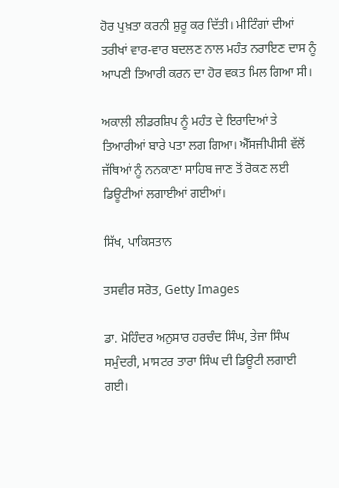ਹੋਰ ਪੁਖ਼ਤਾ ਕਰਨੀ ਸ਼ੁਰੂ ਕਰ ਦਿੱਤੀ। ਮੀਟਿੰਗਾਂ ਦੀਆਂ ਤਰੀਖਾਂ ਵਾਰ-ਵਾਰ ਬਦਲਣ ਨਾਲ ਮਹੰਤ ਨਰਾਇਣ ਦਾਸ ਨੂੰ ਆਪਣੀ ਤਿਆਰੀ ਕਰਨ ਦਾ ਹੋਰ ਵਕਤ ਮਿਲ ਗਿਆ ਸੀ।

ਅਕਾਲੀ ਲੀਡਰਸ਼ਿਪ ਨੂੰ ਮਹੰਤ ਦੇ ਇਰਾਦਿਆਂ ਤੇ ਤਿਆਰੀਆਂ ਬਾਰੇ ਪਤਾ ਲਗ ਗਿਆ। ਐੱਸਜੀਪੀਸੀ ਵੱਲੋਂ ਜੱਥਿਆਂ ਨੂੰ ਨਨਕਾਣਾ ਸਾਹਿਬ ਜਾਣ ਤੋਂ ਰੋਕਣ ਲਈ ਡਿਊਟੀਆਂ ਲਗਾਈਆਂ ਗਈਆਂ।

ਸਿੱਖ, ਪਾਕਿਸਤਾਨ

ਤਸਵੀਰ ਸਰੋਤ, Getty Images

ਡਾ. ਮੋਹਿੰਦਰ ਅਨੁਸਾਰ ਹਰਚੰਦ ਸਿੰਘ, ਤੇਜਾ ਸਿੰਘ ਸਮੁੰਦਰੀ, ਮਾਸਟਰ ਤਾਰਾ ਸਿੰਘ ਦੀ ਡਿਊਟੀ ਲਗਾਈ ਗਈ।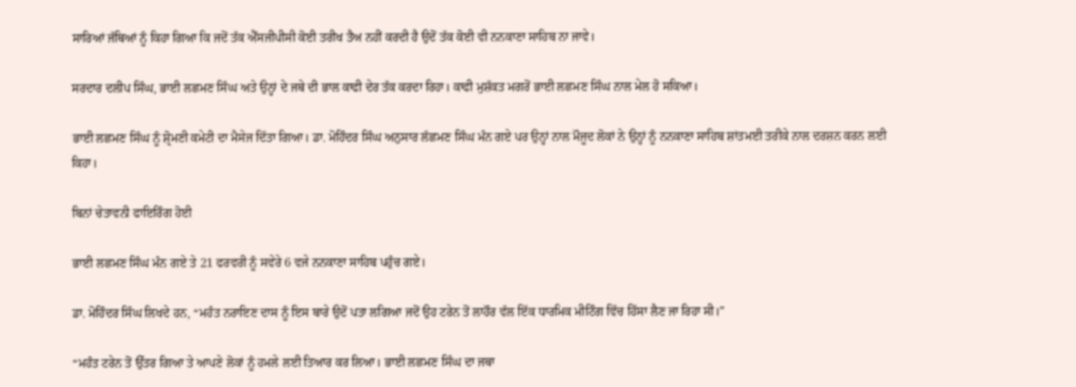ਸਾਰਿਆਂ ਜੱਥਿਆਂ ਨੂੰ ਕਿਹਾ ਗਿਆ ਕਿ ਜਦੋਂ ਤੱਕ ਐੱਸਜੀਪੀਸੀ ਕੋਈ ਤਰੀਖ ਤੈਅ ਨਹੀਂ ਕਰਦੀ ਹੈ ਉਦੋਂ ਤੱਕ ਕੋਈ ਵੀ ਨਨਕਾਣਾ ਸਾਹਿਬ ਨਾ ਜਾਵੇ।

ਸਰਦਾਰ ਦਲੀਪ ਸਿੰਘ, ਭਾਈ ਲਛਮਣ ਸਿੰਘ ਅਤੇ ਉਨ੍ਹਾਂ ਦੇ ਜਥੇ ਦੀ ਭਾਲ ਕਾਫੀ ਦੇਰ ਤੱਕ ਕਰਦਾ ਰਿਹਾ। ਕਾਫੀ ਮੁਸ਼ੱਕਤ ਮਗਰੋਂ ਭਾਈ ਲਛਮਣ ਸਿੰਘ ਨਾਲ ਮੇਲ ਹੋ ਸਕਿਆ।

ਭਾਈ ਲਛਮਣ ਸਿੰਘ ਨੂੰ ਸ਼੍ਰੋਮਣੀ ਕਮੇਟੀ ਦਾ ਮੈਸੇਜ ਦਿੱਤਾ ਗਿਆ। ਡਾ. ਮੋਹਿੰਦਰ ਸਿੰਘ ਅਨੁਸਾਰ ਲੱਛਮਣ ਸਿੰਘ ਮੰਨ ਗਏ ਪਰ ਉਨ੍ਹਾਂ ਨਾਲ ਮੌਜੂਦ ਲੋਕਾਂ ਨੇ ਉਨ੍ਹਾਂ ਨੂੰ ਨਨਕਾਣਾ ਸਾਹਿਬ ਸ਼ਾਂਤਮਈ ਤਰੀਕੇ ਨਾਲ ਦਰਸ਼ਨ ਕਰਨ ਲਈ ਕਿਹਾ।

ਬਿਨਾਂ ਚੇਤਾਵਨੀ ਫਾਇਰਿੰਗ ਹੋਈ

ਭਾਈ ਲਛਮਣ ਸਿੰਘ ਮੰਨ ਗਏ ਤੇ 21 ਫਰਵਰੀ ਨੂੰ ਸਵੇਰੇ 6 ਵਜੇ ਨਨਕਾਣਾ ਸਾਹਿਬ ਪਹੁੰਚ ਗਏ।

ਡਾ. ਮੋਹਿੰਦਰ ਸਿੰਘ ਲਿਖਦੇ ਹਨ, “ਮਹੰਤ ਨਰਾਇਣ ਦਾਸ ਨੂੰ ਇਸ ਬਾਰੇ ਉਦੋਂ ਪਤਾ ਲਗਿਆ ਜਦੋਂ ਉਹ ਟਰੇਨ ਤੋਂ ਲਾਹੌਰ ਵੱਲ ਇੱਕ ਧਾਰਮਿਕ ਮੀਟਿੰਗ ਵਿੱਚ ਹਿੱਸਾ ਲੈਣ ਜਾ ਰਿਹਾ ਸੀ।”

“ਮਹੰਤ ਟਰੇਨ ਤੋਂ ਉੱਤਰ ਗਿਆ ਤੇ ਆਪਣੇ ਲੋਕਾਂ ਨੂੰ ਹਮਲੇ ਲਈ ਤਿਆਰ ਕਰ ਲਿਆ। ਭਾਈ ਲਛਮਣ ਸਿੰਘ ਦਾ ਜਥਾ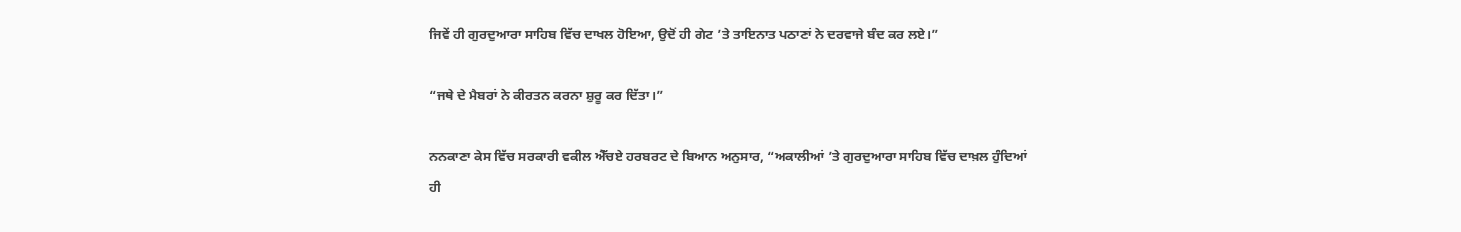ਜਿਵੇਂ ਹੀ ਗੁਰਦੁਆਰਾ ਸਾਹਿਬ ਵਿੱਚ ਦਾਖਲ ਹੋਇਆ, ਉਦੋਂ ਹੀ ਗੇਟ ’ਤੇ ਤਾਇਨਾਤ ਪਠਾਣਾਂ ਨੇ ਦਰਵਾਜੇ ਬੰਦ ਕਰ ਲਏ।”

“ਜਥੇ ਦੇ ਮੈਬਰਾਂ ਨੇ ਕੀਰਤਨ ਕਰਨਾ ਸ਼ੁਰੂ ਕਰ ਦਿੱਤਾ।”

ਨਨਕਾਣਾ ਕੇਸ ਵਿੱਚ ਸਰਕਾਰੀ ਵਕੀਲ ਐੱਚਏ ਹਰਬਰਟ ਦੇ ਬਿਆਨ ਅਨੁਸਾਰ, “ਅਕਾਲੀਆਂ ’ਤੇ ਗੁਰਦੁਆਰਾ ਸਾਹਿਬ ਵਿੱਚ ਦਾਖ਼ਲ ਹੁੰਦਿਆਂ ਹੀ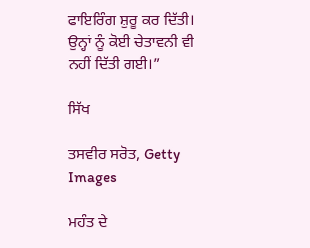ਫਾਇਰਿੰਗ ਸ਼ੁਰੂ ਕਰ ਦਿੱਤੀ। ਉਨ੍ਹਾਂ ਨੂੰ ਕੋਈ ਚੇਤਾਵਨੀ ਵੀ ਨਹੀਂ ਦਿੱਤੀ ਗਈ।”

ਸਿੱਖ

ਤਸਵੀਰ ਸਰੋਤ, Getty Images

ਮਹੰਤ ਦੇ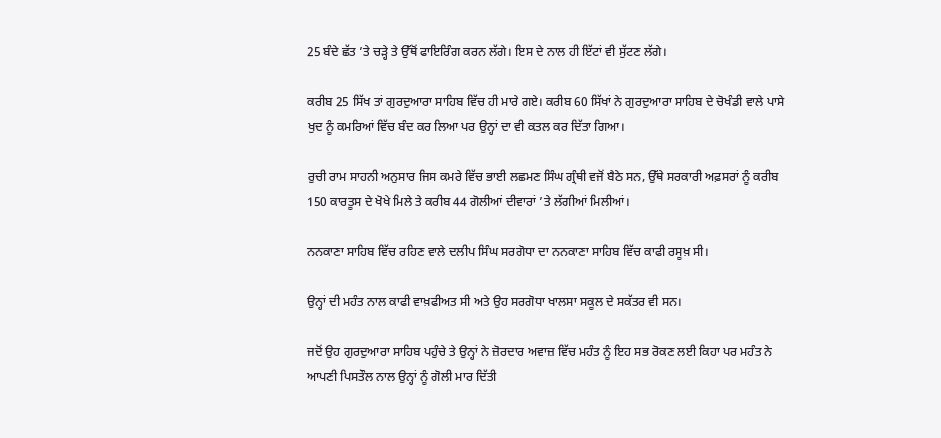25 ਬੰਦੇ ਛੱਤ ’ਤੇ ਚੜ੍ਹੇ ਤੇ ਉੱਥੋਂ ਫਾਇਰਿੰਗ ਕਰਨ ਲੱਗੇ। ਇਸ ਦੇ ਨਾਲ ਹੀ ਇੱਟਾਂ ਵੀ ਸੁੱਟਣ ਲੱਗੇ।

ਕਰੀਬ 25 ਸਿੱਖ ਤਾਂ ਗੁਰਦੁਆਰਾ ਸਾਹਿਬ ਵਿੱਚ ਹੀ ਮਾਰੇ ਗਏ। ਕਰੀਬ 60 ਸਿੱਖਾਂ ਨੇ ਗੁਰਦੁਆਰਾ ਸਾਹਿਬ ਦੇ ਚੋਖੰਡੀ ਵਾਲੇ ਪਾਸੇ ਖੁਦ ਨੂੰ ਕਮਰਿਆਂ ਵਿੱਚ ਬੰਦ ਕਰ ਲਿਆ ਪਰ ਉਨ੍ਹਾਂ ਦਾ ਵੀ ਕਤਲ ਕਰ ਦਿੱਤਾ ਗਿਆ।

ਰੁਚੀ ਰਾਮ ਸਾਹਨੀ ਅਨੁਸਾਰ ਜਿਸ ਕਮਰੇ ਵਿੱਚ ਭਾਈ ਲਛਮਣ ਸਿੰਘ ਗ੍ਰੰਥੀ ਵਜੋਂ ਬੈਠੇ ਸਨ, ਉੱਥੇ ਸਰਕਾਰੀ ਅਫ਼ਸਰਾਂ ਨੂੰ ਕਰੀਬ 150 ਕਾਰਤੂਸ ਦੇ ਖੋਖੇ ਮਿਲੇ ਤੇ ਕਰੀਬ 44 ਗੋਲੀਆਂ ਦੀਵਾਰਾਂ ’ਤੇ ਲੱਗੀਆਂ ਮਿਲੀਆਂ।

ਨਨਕਾਣਾ ਸਾਹਿਬ ਵਿੱਚ ਰਹਿਣ ਵਾਲੇ ਦਲੀਪ ਸਿੰਘ ਸਰਗੋਧਾ ਦਾ ਨਨਕਾਣਾ ਸਾਹਿਬ ਵਿੱਚ ਕਾਫੀ ਰਸੂਖ਼ ਸੀ।

ਉਨ੍ਹਾਂ ਦੀ ਮਹੰਤ ਨਾਲ ਕਾਫੀ ਵਾਖ਼ਫੀਅਤ ਸੀ ਅਤੇ ਉਹ ਸਰਗੋਧਾ ਖਾਲਸਾ ਸਕੂਲ ਦੇ ਸਕੱਤਰ ਵੀ ਸਨ।

ਜਦੋਂ ਉਹ ਗੁਰਦੁਆਰਾ ਸਾਹਿਬ ਪਹੁੰਚੇ ਤੇ ਉਨ੍ਹਾਂ ਨੇ ਜ਼ੋਰਦਾਰ ਅਵਾਜ਼ ਵਿੱਚ ਮਹੰਤ ਨੂੰ ਇਹ ਸਭ ਰੋਕਣ ਲਈ ਕਿਹਾ ਪਰ ਮਹੰਤ ਨੇ ਆਪਣੀ ਪਿਸਤੌਲ ਨਾਲ ਉਨ੍ਹਾਂ ਨੂੰ ਗੋਲੀ ਮਾਰ ਦਿੱਤੀ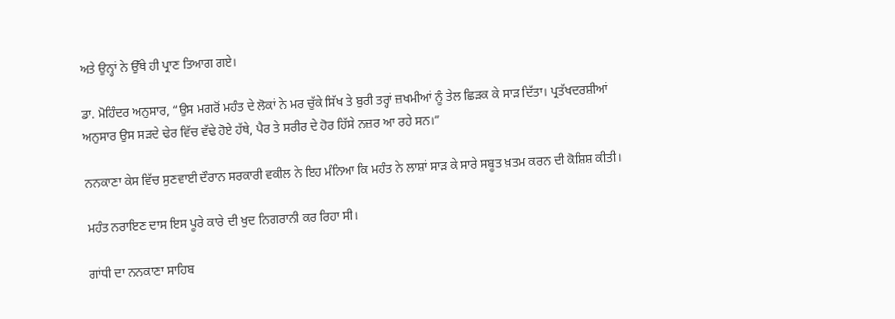ਅਤੇ ਉਨ੍ਹਾਂ ਨੇ ਉੱਥੇ ਹੀ ਪ੍ਰਾਣ ਤਿਆਗ ਗਏ।

ਡਾ. ਮੋਹਿੰਦਰ ਅਨੁਸਾਰ, “ਉਸ ਮਗਰੋਂ ਮਹੰਤ ਦੇ ਲੋਕਾਂ ਨੇ ਮਰ ਚੁੱਕੇ ਸਿੱਖ ਤੇ ਬੁਰੀ ਤਰ੍ਹਾਂ ਜ਼ਖਮੀਆਂ ਨੂੰ ਤੇਲ ਛਿੜਕ ਕੇ ਸਾੜ ਦਿੱਤਾ। ਪ੍ਰਤੱਖਦਰਸ਼ੀਆਂ ਅਨੁਸਾਰ ਉਸ ਸੜਦੇ ਢੇਰ ਵਿੱਚ ਵੱਢੇ ਹੋਏ ਹੱਥੇ, ਪੈਰ ਤੇ ਸਰੀਰ ਦੇ ਹੋਰ ਹਿੱਸੇ ਨਜ਼ਰ ਆ ਰਹੇ ਸਨ।”

ਨਨਕਾਣਾ ਕੇਸ ਵਿੱਚ ਸੁਣਵਾਈ ਦੌਰਾਨ ਸਰਕਾਰੀ ਵਕੀਲ ਨੇ ਇਹ ਮੰਨਿਆ ਕਿ ਮਹੰਤ ਨੇ ਲਾਸ਼ਾਂ ਸਾੜ ਕੇ ਸਾਰੇ ਸਬੂਤ ਖ਼ਤਮ ਕਰਨ ਦੀ ਕੋਸ਼ਿਸ਼ ਕੀਤੀ।

ਮਹੰਤ ਨਰਾਇਣ ਦਾਸ ਇਸ ਪੂਰੇ ਕਾਰੇ ਦੀ ਖੁਦ ਨਿਗਰਾਨੀ ਕਰ ਰਿਹਾ ਸੀ।

ਗਾਂਧੀ ਦਾ ਨਨਕਾਣਾ ਸਾਹਿਬ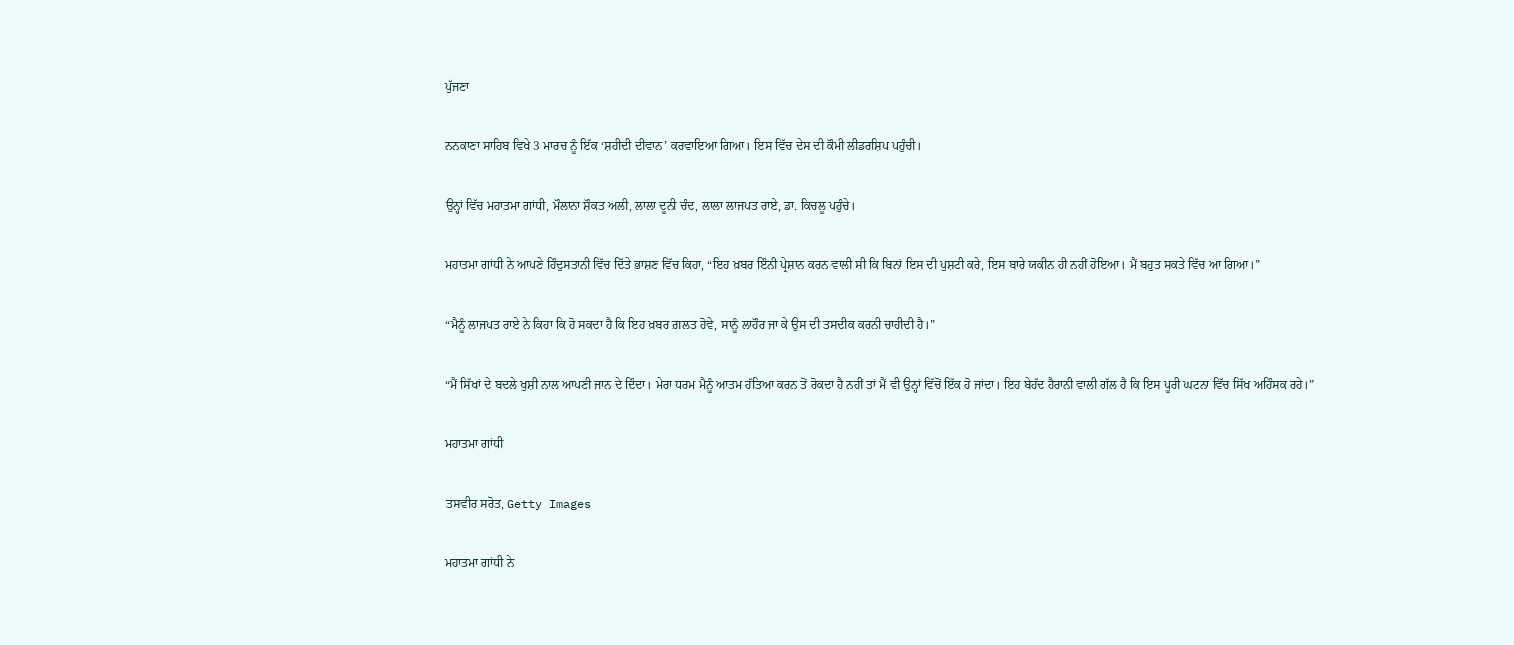ਪੁੱਜਣਾ

ਨਨਕਾਣਾ ਸਾਹਿਬ ਵਿਖੇ 3 ਮਾਰਚ ਨੂੰ ਇੱਕ ‘ਸ਼ਹੀਦੀ ਦੀਵਾਨ’ ਕਰਵਾਇਆ ਗਿਆ। ਇਸ ਵਿੱਚ ਦੇਸ ਦੀ ਕੌਮੀ ਲੀਡਰਸ਼ਿਪ ਪਹੁੰਚੀ।

ਉਨ੍ਹਾਂ ਵਿੱਚ ਮਹਾਤਮਾ ਗਾਂਧੀ, ਮੌਲਾਨਾ ਸ਼ੌਕਤ ਅਲੀ, ਲਾਲਾ ਦੂਨੀ ਚੰਦ, ਲਾਲਾ ਲਾਜਪਤ ਰਾਏ, ਡਾ. ਕਿਚਲੂ ਪਹੁੰਚੇ।

ਮਹਾਤਮਾ ਗਾਂਧੀ ਨੇ ਆਪਣੇ ਹਿੰਦੁਸਤਾਨੀ ਵਿੱਚ ਦਿੱਤੇ ਭਾਸ਼ਣ ਵਿੱਚ ਕਿਹਾ, “ਇਹ ਖ਼ਬਰ ਇੰਨੀ ਪ੍ਰੇਸ਼ਾਨ ਕਰਨ ਵਾਲੀ ਸੀ ਕਿ ਬਿਨਾਂ ਇਸ ਦੀ ਪੁਸ਼ਟੀ ਕਰੇ, ਇਸ ਬਾਰੇ ਯਕੀਨ ਹੀ ਨਹੀਂ ਹੋਇਆ। ਮੈਂ ਬਹੁਤ ਸਕਤੇ ਵਿੱਚ ਆ ਗਿਆ।”

“ਮੈਨੂੰ ਲਾਜਪਤ ਰਾਏ ਨੇ ਕਿਹਾ ਕਿ ਹੋ ਸਕਦਾ ਹੈ ਕਿ ਇਹ ਖ਼ਬਰ ਗ਼ਲਤ ਹੋਵੇ, ਸਾਨੂੰ ਲਾਹੌਰ ਜਾ ਕੇ ਉਸ ਦੀ ਤਸਦੀਕ ਕਰਨੀ ਚਾਹੀਦੀ ਹੈ।”

“ਮੈਂ ਸਿੱਖਾਂ ਦੇ ਬਦਲੇ ਖੁਸ਼ੀ ਨਾਲ ਆਪਣੀ ਜਾਨ ਦੇ ਦਿੰਦਾ। ਮੇਰਾ ਧਰਮ ਮੈਨੂੰ ਆਤਮ ਹੱਤਿਆ ਕਰਨ ਤੋਂ ਰੋਕਦਾ ਹੈ ਨਹੀਂ ਤਾਂ ਮੈਂ ਵੀ ਉਨ੍ਹਾਂ ਵਿੱਚੋਂ ਇੱਕ ਹੋ ਜਾਂਦਾ। ਇਹ ਬੇਹੱਦ ਹੈਰਾਨੀ ਵਾਲੀ ਗੱਲ ਹੈ ਕਿ ਇਸ ਪੂਰੀ ਘਟਨਾ ਵਿੱਚ ਸਿੱਖ ਅਹਿੰਸਕ ਰਹੇ।”

ਮਹਾਤਮਾ ਗਾਂਧੀ

ਤਸਵੀਰ ਸਰੋਤ, Getty Images

ਮਹਾਤਮਾ ਗਾਂਧੀ ਨੇ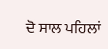ਦੋ ਸਾਲ ਪਹਿਲਾਂ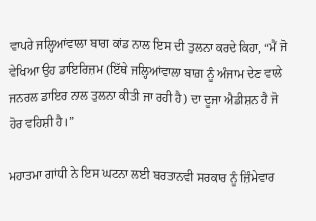ਵਾਪਰੇ ਜਲ੍ਹਿਆਂਵਾਲਾ ਬਾਗ ਕਾਂਡ ਨਾਲ ਇਸ ਦੀ ਤੁਲਨਾ ਕਰਦੇ ਕਿਹਾ, “ਮੈਂ ਜੋ ਵੇਖਿਆ ਉਹ ਡਾਇਰਿਜ਼ਮ (ਇੱਥੇ ਜਲ੍ਹਿਆਂਵਾਲਾ ਬਾਗ਼ ਨੂੰ ਅੰਜਾਮ ਦੇਣ ਵਾਲੇ ਜਨਰਲ ਡਾਇਰ ਨਾਲ ਤੁਲਨਾ ਕੀਤੀ ਜਾ ਰਹੀ ਹੈ) ਦਾ ਦੂਜਾ ਐਡੀਸ਼ਨ ਹੈ ਜੋ ਹੋਰ ਵਹਿਸ਼ੀ ਹੈ।”

ਮਹਾਤਮਾ ਗਾਂਧੀ ਨੇ ਇਸ ਘਟਨਾ ਲਈ ਬਰਤਾਨਵੀ ਸਰਕਾਰ ਨੂੰ ਜ਼ਿੰਮੇਵਾਰ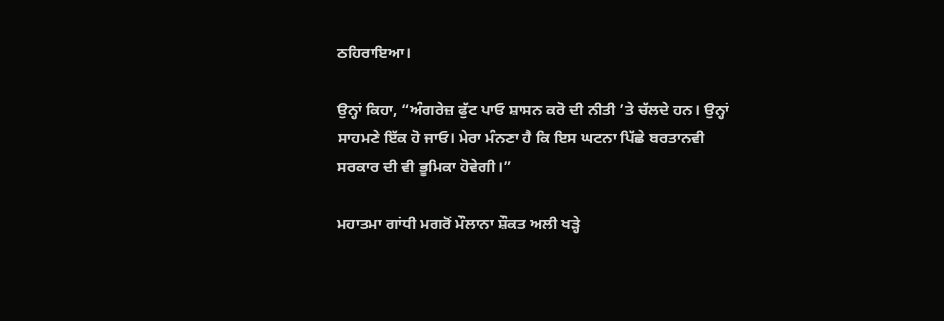ਠਹਿਰਾਇਆ।

ਉਨ੍ਹਾਂ ਕਿਹਾ, “ਅੰਗਰੇਜ਼ ਫੁੱਟ ਪਾਓ ਸ਼ਾਸਨ ਕਰੋ ਦੀ ਨੀਤੀ ’ਤੇ ਚੱਲਦੇ ਹਨ। ਉਨ੍ਹਾਂ ਸਾਹਮਣੇ ਇੱਕ ਹੋ ਜਾਓ। ਮੇਰਾ ਮੰਨਣਾ ਹੈ ਕਿ ਇਸ ਘਟਨਾ ਪਿੱਛੇ ਬਰਤਾਨਵੀ ਸਰਕਾਰ ਦੀ ਵੀ ਭੂਮਿਕਾ ਹੋਵੇਗੀ।”

ਮਹਾਤਮਾ ਗਾਂਧੀ ਮਗਰੋਂ ਮੌਲਾਨਾ ਸ਼ੌਕਤ ਅਲੀ ਖੜ੍ਹੇ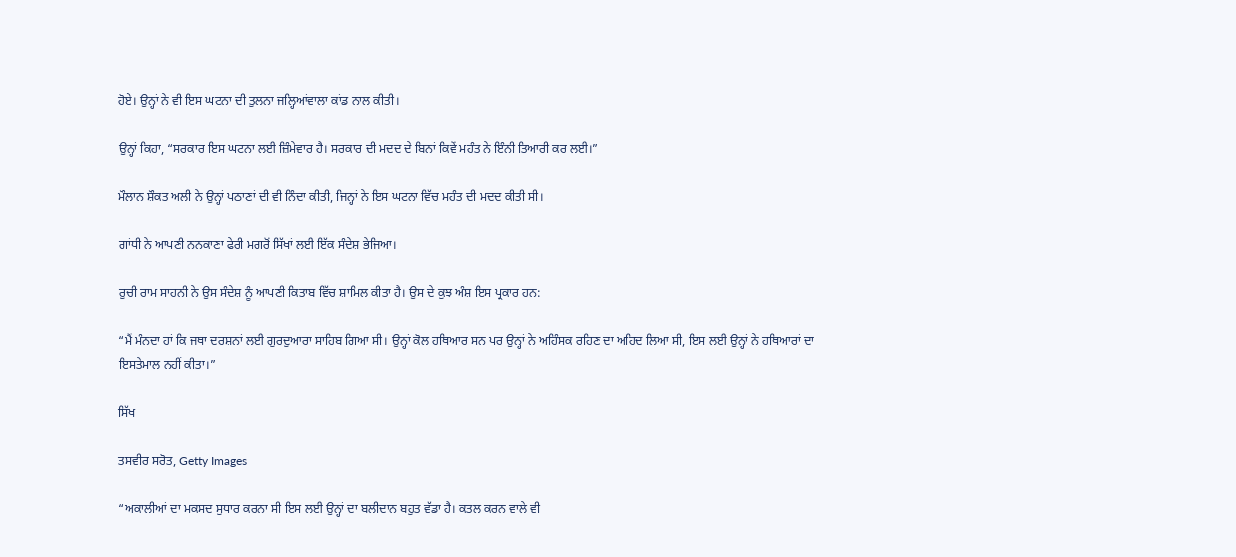ਹੋਏ। ਉਨ੍ਹਾਂ ਨੇ ਵੀ ਇਸ ਘਟਨਾ ਦੀ ਤੁਲਨਾ ਜਲ੍ਹਿਆਂਵਾਲਾ ਕਾਂਡ ਨਾਲ ਕੀਤੀ।

ਉਨ੍ਹਾਂ ਕਿਹਾ, “ਸਰਕਾਰ ਇਸ ਘਟਨਾ ਲਈ ਜ਼ਿੰਮੇਵਾਰ ਹੈ। ਸਰਕਾਰ ਦੀ ਮਦਦ ਦੇ ਬਿਨਾਂ ਕਿਵੇਂ ਮਹੰਤ ਨੇ ਇੰਨੀ ਤਿਆਰੀ ਕਰ ਲਈ।”

ਮੌਲਾਨ ਸ਼ੌਕਤ ਅਲੀ ਨੇ ਉਨ੍ਹਾਂ ਪਠਾਣਾਂ ਦੀ ਵੀ ਨਿੰਦਾ ਕੀਤੀ, ਜਿਨ੍ਹਾਂ ਨੇ ਇਸ ਘਟਨਾ ਵਿੱਚ ਮਹੰਤ ਦੀ ਮਦਦ ਕੀਤੀ ਸੀ।

ਗਾਂਧੀ ਨੇ ਆਪਣੀ ਨਨਕਾਣਾ ਫੇਰੀ ਮਗਰੋਂ ਸਿੱਖਾਂ ਲਈ ਇੱਕ ਸੰਦੇਸ਼ ਭੇਜਿਆ।

ਰੁਚੀ ਰਾਮ ਸਾਹਨੀ ਨੇ ਉਸ ਸੰਦੇਸ਼ ਨੂੰ ਆਪਣੀ ਕਿਤਾਬ ਵਿੱਚ ਸ਼ਾਮਿਲ ਕੀਤਾ ਹੈ। ਉਸ ਦੇ ਕੁਝ ਅੰਸ਼ ਇਸ ਪ੍ਰਕਾਰ ਹਨ:

“ਮੈਂ ਮੰਨਦਾ ਹਾਂ ਕਿ ਜਥਾ ਦਰਸ਼ਨਾਂ ਲਈ ਗੁਰਦੁਆਰਾ ਸਾਹਿਬ ਗਿਆ ਸੀ। ਉਨ੍ਹਾਂ ਕੋਲ ਹਥਿਆਰ ਸਨ ਪਰ ਉਨ੍ਹਾਂ ਨੇ ਅਹਿੰਸਕ ਰਹਿਣ ਦਾ ਅਹਿਦ ਲਿਆ ਸੀ, ਇਸ ਲਈ ਉਨ੍ਹਾਂ ਨੇ ਹਥਿਆਰਾਂ ਦਾ ਇਸਤੇਮਾਲ ਨਹੀਂ ਕੀਤਾ।”

ਸਿੱਖ

ਤਸਵੀਰ ਸਰੋਤ, Getty Images

“ਅਕਾਲੀਆਂ ਦਾ ਮਕਸਦ ਸੁਧਾਰ ਕਰਨਾ ਸੀ ਇਸ ਲਈ ਉਨ੍ਹਾਂ ਦਾ ਬਲੀਦਾਨ ਬਹੁਤ ਵੱਡਾ ਹੈ। ਕਤਲ ਕਰਨ ਵਾਲੇ ਵੀ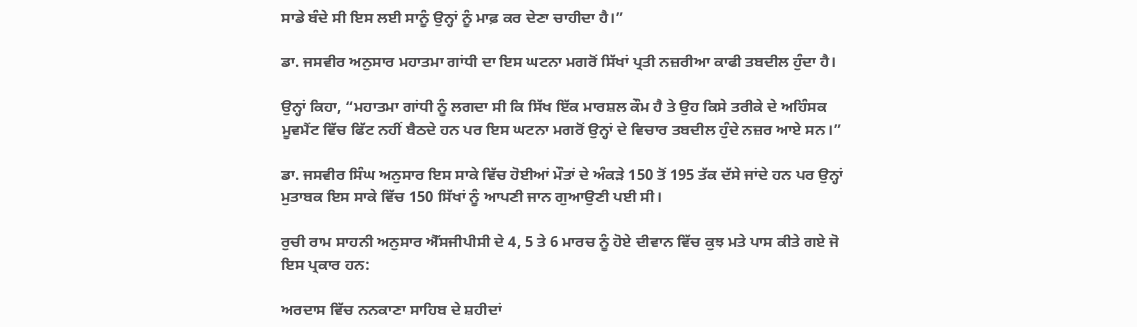ਸਾਡੇ ਬੰਦੇ ਸੀ ਇਸ ਲਈ ਸਾਨੂੰ ਉਨ੍ਹਾਂ ਨੂੰ ਮਾਫ਼ ਕਰ ਦੇਣਾ ਚਾਹੀਦਾ ਹੈ।”

ਡਾ. ਜਸਵੀਰ ਅਨੁਸਾਰ ਮਹਾਤਮਾ ਗਾਂਧੀ ਦਾ ਇਸ ਘਟਨਾ ਮਗਰੋਂ ਸਿੱਖਾਂ ਪ੍ਰਤੀ ਨਜ਼ਰੀਆ ਕਾਫੀ ਤਬਦੀਲ ਹੁੰਦਾ ਹੈ।

ਉਨ੍ਹਾਂ ਕਿਹਾ, “ਮਹਾਤਮਾ ਗਾਂਧੀ ਨੂੰ ਲਗਦਾ ਸੀ ਕਿ ਸਿੱਖ ਇੱਕ ਮਾਰਸ਼ਲ ਕੌਮ ਹੈ ਤੇ ਉਹ ਕਿਸੇ ਤਰੀਕੇ ਦੇ ਅਹਿੰਸਕ ਮੂਵਮੈਂਟ ਵਿੱਚ ਫਿੱਟ ਨਹੀਂ ਬੈਠਦੇ ਹਨ ਪਰ ਇਸ ਘਟਨਾ ਮਗਰੋਂ ਉਨ੍ਹਾਂ ਦੇ ਵਿਚਾਰ ਤਬਦੀਲ ਹੁੰਦੇ ਨਜ਼ਰ ਆਏ ਸਨ।”

ਡਾ. ਜਸਵੀਰ ਸਿੰਘ ਅਨੁਸਾਰ ਇਸ ਸਾਕੇ ਵਿੱਚ ਹੋਈਆਂ ਮੌਤਾਂ ਦੇ ਅੰਕੜੇ 150 ਤੋਂ 195 ਤੱਕ ਦੱਸੇ ਜਾਂਦੇ ਹਨ ਪਰ ਉਨ੍ਹਾਂ ਮੁਤਾਬਕ ਇਸ ਸਾਕੇ ਵਿੱਚ 150 ਸਿੱਖਾਂ ਨੂੰ ਆਪਣੀ ਜਾਨ ਗੁਆਉਣੀ ਪਈ ਸੀ।

ਰੁਚੀ ਰਾਮ ਸਾਹਨੀ ਅਨੁਸਾਰ ਐੱਸਜੀਪੀਸੀ ਦੇ 4, 5 ਤੇ 6 ਮਾਰਚ ਨੂੰ ਹੋਏ ਦੀਵਾਨ ਵਿੱਚ ਕੁਝ ਮਤੇ ਪਾਸ ਕੀਤੇ ਗਏ ਜੋ ਇਸ ਪ੍ਰਕਾਰ ਹਨ:

ਅਰਦਾਸ ਵਿੱਚ ਨਨਕਾਣਾ ਸਾਹਿਬ ਦੇ ਸ਼ਹੀਦਾਂ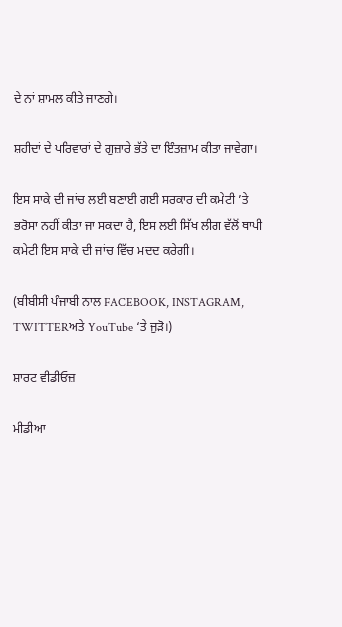ਦੇ ਨਾਂ ਸ਼ਾਮਲ ਕੀਤੇ ਜਾਣਗੇ।

ਸ਼ਹੀਦਾਂ ਦੇ ਪਰਿਵਾਰਾਂ ਦੇ ਗੁਜ਼ਾਰੇ ਭੱਤੇ ਦਾ ਇੰਤਜ਼ਾਮ ਕੀਤਾ ਜਾਵੇਗਾ।

ਇਸ ਸਾਕੇ ਦੀ ਜਾਂਚ ਲਈ ਬਣਾਈ ਗਈ ਸਰਕਾਰ ਦੀ ਕਮੇਟੀ ’ਤੇ ਭਰੋਸਾ ਨਹੀਂ ਕੀਤਾ ਜਾ ਸਕਦਾ ਹੈ, ਇਸ ਲਈ ਸਿੱਖ ਲੀਗ ਵੱਲੋਂ ਥਾਪੀ ਕਮੇਟੀ ਇਸ ਸਾਕੇ ਦੀ ਜਾਂਚ ਵਿੱਚ ਮਦਦ ਕਰੇਗੀ।

(ਬੀਬੀਸੀ ਪੰਜਾਬੀ ਨਾਲ FACEBOOK, INSTAGRAM, TWITTERਅਤੇ YouTube ‘ਤੇ ਜੁੜੋ।)

ਸ਼ਾਰਟ ਵੀਡੀਓਜ਼

ਮੀਡੀਆ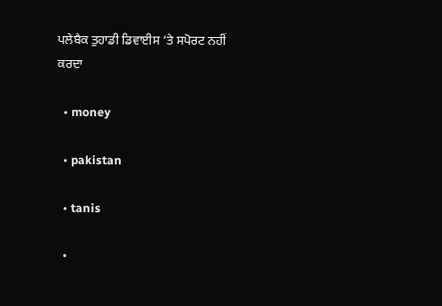ਪਲੇਬੈਕ ਤੁਹਾਡੀ ਡਿਵਾਈਸ ‘ਤੇ ਸਪੋਰਟ ਨਹੀਂ ਕਰਦਾ

  • money

  • pakistan

  • tanis

  •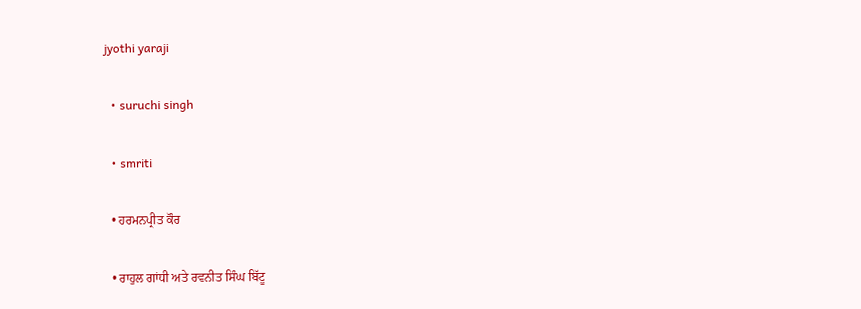jyothi yaraji

  • suruchi singh

  • smriti

  • ਹਰਮਨਪ੍ਰੀਤ ਕੌਰ

  • ਰਾਹੁਲ ਗਾਂਧੀ ਅਤੇ ਰਵਨੀਤ ਸਿੰਘ ਬਿੱਟੂ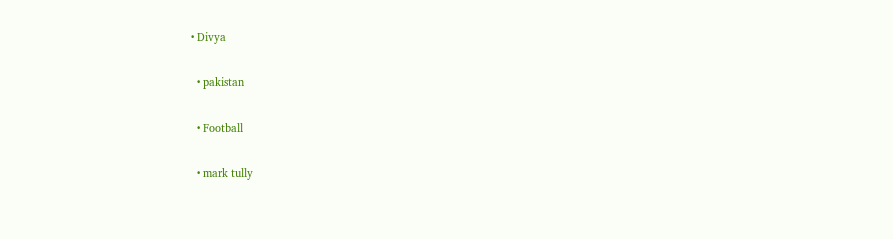• Divya

  • pakistan

  • Football

  • mark tully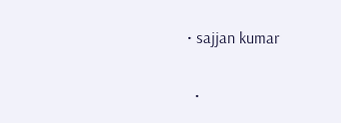• sajjan kumar

  •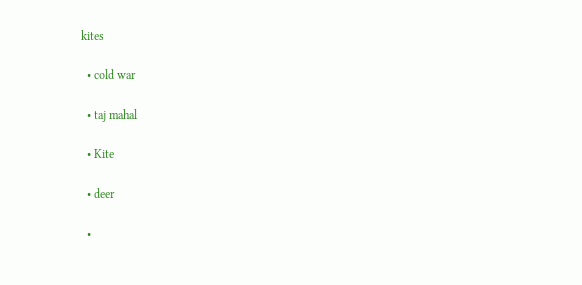kites

  • cold war

  • taj mahal

  • Kite

  • deer

  •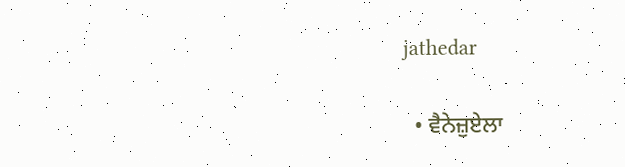jathedar

  • ਵੈਨੇਜ਼ੁਏਲਾ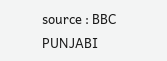source : BBC PUNJABI